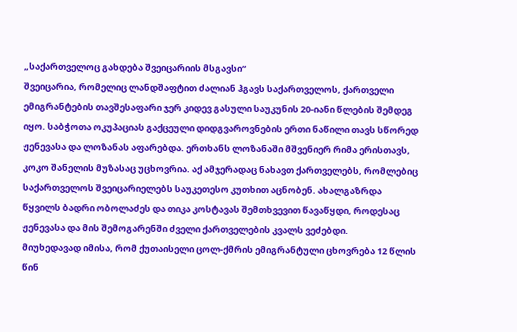„საქართველოც გახდება შვეიცარიის მსგავსი“
შვეიცარია, რომელიც ლანდშაფტით ძალიან ჰგავს საქართველოს, ქართველი ემიგრანტების თავშესაფარი ჯერ კიდევ გასული საუკუნის 20-იანი წლების შემდეგ იყო. საბჭოთა ოკუპაციას გაქცეული დიდგვაროვნების ერთი ნაწილი თავს სწორედ ჟენევასა და ლოზანას აფარებდა. ერთხანს ლოზანაში მშვენიერ რიმა ერისთავს, კოკო შანელის მუზასაც უცხოვრია. აქ ამჯერადაც ნახავთ ქართველებს, რომლებიც საქართველოს შვეიცარიელებს საუკეთესო კუთხით აცნობენ. ახალგაზრდა წყვილს ბადრი ობოლაძეს და თიკა კოსტავას შემთხვევით წავაწყდი, როდესაც ჟენევასა და მის შემოგარენში ძველი ქართველების კვალს ვეძებდი.
მიუხედავად იმისა, რომ ქუთაისელი ცოლ-ქმრის ემიგრანტული ცხოვრება 12 წლის წინ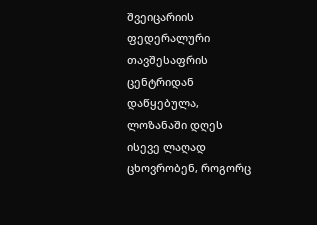შვეიცარიის ფედერალური თავშესაფრის ცენტრიდან დაწყებულა, ლოზანაში დღეს ისევე ლაღად ცხოვრობენ, როგორც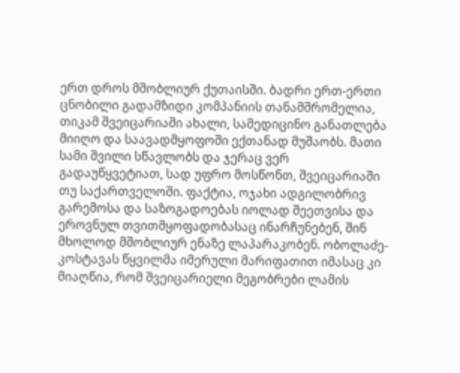ერთ დროს მშობლიურ ქუთაისში. ბადრი ერთ-ერთი ცნობილი გადამზიდი კომპანიის თანამშრომელია, თიკამ შვეიცარიაში ახალი, სამედიცინო განათლება მიიღო და საავადმყოფოში ექთანად მუშაობს. მათი სამი შვილი სწავლობს და ჯერაც ვერ გადაუწყვეტიათ, სად უფრო მოსწონთ, შვეიცარიაში თუ საქართველოში. ფაქტია, ოჯახი ადგილობრივ გარემოსა და საზოგადოებას იოლად შეეთვისა და ეროვნულ თვითმყოფადობასაც ინარჩუნებენ, შინ მხოლოდ მშობლიურ ენაზე ლაპარაკობენ. ობოლაძე-კოსტავას წყვილმა იმერული მარიფათით იმასაც კი მიაღწია, რომ შვეიცარიელი მეგობრები ლამის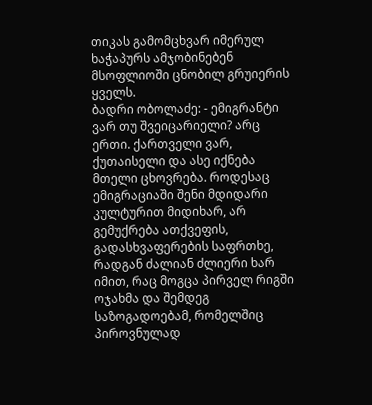თიკას გამომცხვარ იმერულ ხაჭაპურს ამჯობინებენ მსოფლიოში ცნობილ გრუიერის ყველს.
ბადრი ობოლაძე: - ემიგრანტი ვარ თუ შვეიცარიელი? არც ერთი. ქართველი ვარ, ქუთაისელი და ასე იქნება მთელი ცხოვრება. როდესაც ემიგრაციაში შენი მდიდარი კულტურით მიდიხარ, არ გემუქრება ათქვეფის, გადასხვაფერების საფრთხე, რადგან ძალიან ძლიერი ხარ იმით, რაც მოგცა პირველ რიგში ოჯახმა და შემდეგ საზოგადოებამ, რომელშიც პიროვნულად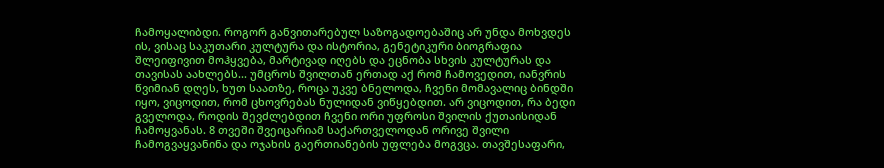ჩამოყალიბდი. როგორ განვითარებულ საზოგადოებაშიც არ უნდა მოხვდეს ის, ვისაც საკუთარი კულტურა და ისტორია, გენეტიკური ბიოგრაფია შლეიფივით მოჰყვება, მარტივად იღებს და ეცნობა სხვის კულტურას და თავისას აახლებს... უმცროს შვილთან ერთად აქ რომ ჩამოვედით, იანვრის წვიმიან დღეს, ხუთ საათზე, როცა უკვე ბნელოდა, ჩვენი მომავალიც ბინდში იყო, ვიცოდით, რომ ცხოვრებას ნულიდან ვიწყებდით. არ ვიცოდით, რა ბედი გველოდა, როდის შევძლებდით ჩვენი ორი უფროსი შვილის ქუთაისიდან ჩამოყვანას. 8 თვეში შვეიცარიამ საქართველოდან ორივე შვილი ჩამოგვაყვანინა და ოჯახის გაერთიანების უფლება მოგვცა. თავშესაფარი,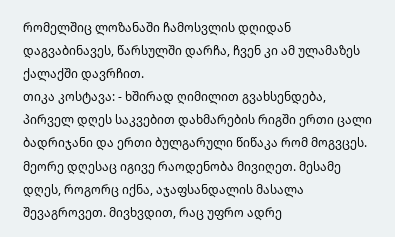რომელშიც ლოზანაში ჩამოსვლის დღიდან დაგვაბინავეს, წარსულში დარჩა, ჩვენ კი ამ ულამაზეს ქალაქში დავრჩით.
თიკა კოსტავა: - ხშირად ღიმილით გვახსენდება, პირველ დღეს საკვებით დახმარების რიგში ერთი ცალი ბადრიჯანი და ერთი ბულგარული წიწაკა რომ მოგვცეს. მეორე დღესაც იგივე რაოდენობა მივიღეთ. მესამე დღეს, როგორც იქნა, აჯაფსანდალის მასალა შევაგროვეთ. მივხვდით, რაც უფრო ადრე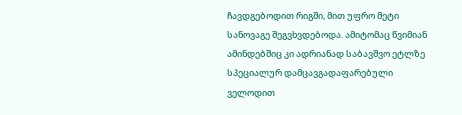ჩავდგებოდით რიგში, მით უფრო მეტი სანოვაგე შეგვხვდებოდა. ამიტომაც წვიმიან ამინდებშიც კი ადრიანად საბავშვო ეტლზე სპეციალურ დამცავგადაფარებული ველოდით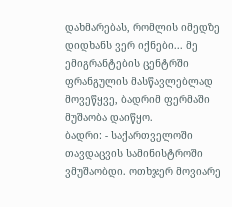დახმარებას, რომლის იმედზე დიდხანს ვერ იქნები... მე ემიგრანტების ცენტრში ფრანგულის მასწავლებლად მოვეწყვე, ბადრიმ ფერმაში მუშაობა დაიწყო.
ბადრი: - საქართველოში თავდაცვის სამინისტროში ვმუშაობდი. ოთხჯერ მოვიარე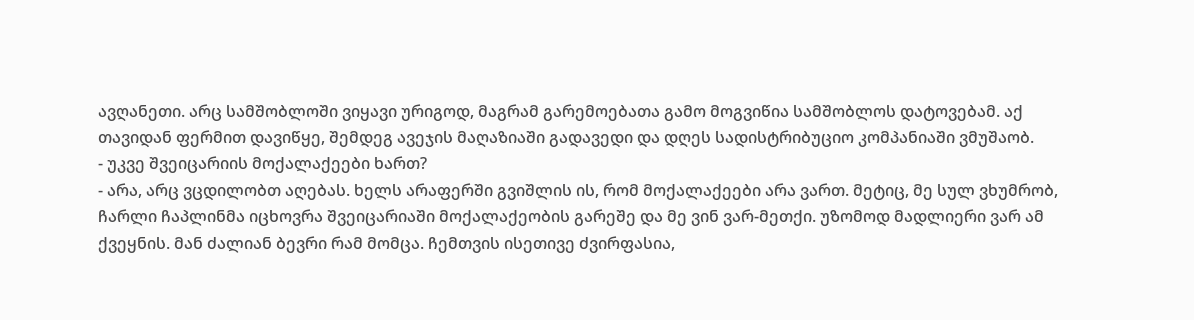ავღანეთი. არც სამშობლოში ვიყავი ურიგოდ, მაგრამ გარემოებათა გამო მოგვიწია სამშობლოს დატოვებამ. აქ თავიდან ფერმით დავიწყე, შემდეგ ავეჯის მაღაზიაში გადავედი და დღეს სადისტრიბუციო კომპანიაში ვმუშაობ.
- უკვე შვეიცარიის მოქალაქეები ხართ?
- არა, არც ვცდილობთ აღებას. ხელს არაფერში გვიშლის ის, რომ მოქალაქეები არა ვართ. მეტიც, მე სულ ვხუმრობ, ჩარლი ჩაპლინმა იცხოვრა შვეიცარიაში მოქალაქეობის გარეშე და მე ვინ ვარ-მეთქი. უზომოდ მადლიერი ვარ ამ ქვეყნის. მან ძალიან ბევრი რამ მომცა. ჩემთვის ისეთივე ძვირფასია,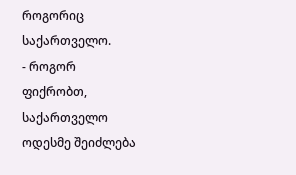როგორიც საქართველო.
- როგორ ფიქრობთ, საქართველო ოდესმე შეიძლება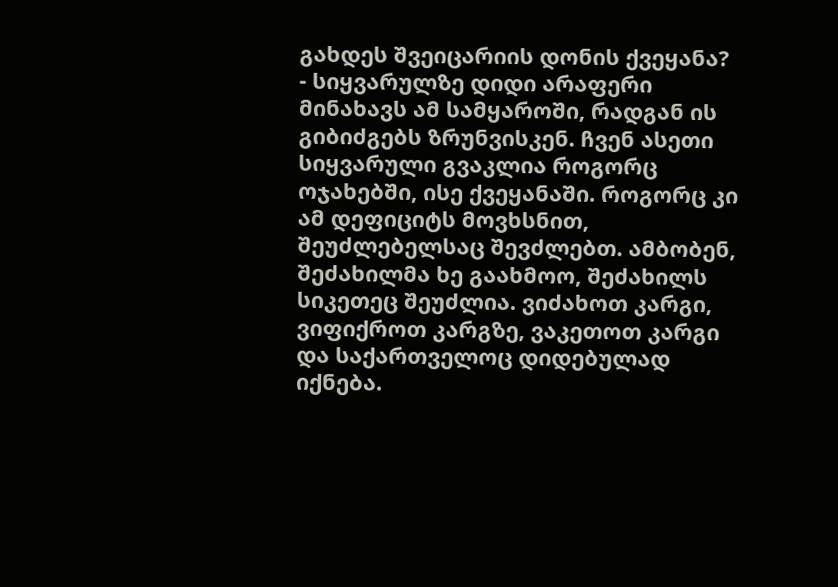გახდეს შვეიცარიის დონის ქვეყანა?
- სიყვარულზე დიდი არაფერი მინახავს ამ სამყაროში, რადგან ის გიბიძგებს ზრუნვისკენ. ჩვენ ასეთი სიყვარული გვაკლია როგორც ოჯახებში, ისე ქვეყანაში. როგორც კი ამ დეფიციტს მოვხსნით, შეუძლებელსაც შევძლებთ. ამბობენ, შეძახილმა ხე გაახმოო, შეძახილს სიკეთეც შეუძლია. ვიძახოთ კარგი, ვიფიქროთ კარგზე, ვაკეთოთ კარგი და საქართველოც დიდებულად იქნება.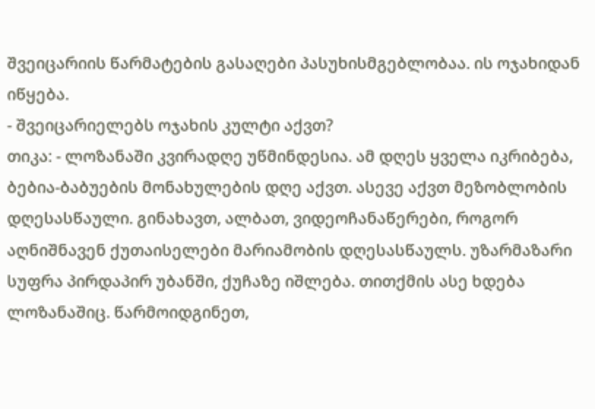შვეიცარიის წარმატების გასაღები პასუხისმგებლობაა. ის ოჯახიდან იწყება.
- შვეიცარიელებს ოჯახის კულტი აქვთ?
თიკა: - ლოზანაში კვირადღე უწმინდესია. ამ დღეს ყველა იკრიბება, ბებია-ბაბუების მონახულების დღე აქვთ. ასევე აქვთ მეზობლობის დღესასწაული. გინახავთ, ალბათ, ვიდეოჩანაწერები, როგორ აღნიშნავენ ქუთაისელები მარიამობის დღესასწაულს. უზარმაზარი სუფრა პირდაპირ უბანში, ქუჩაზე იშლება. თითქმის ასე ხდება ლოზანაშიც. წარმოიდგინეთ,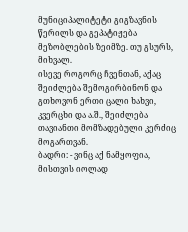მუნიციპალიტეტი გიგზავნის წერილს და გეპატიჟება მეზობლების ზეიმზე. თუ გსურს, მიხვალ.
ისევე როგორც ჩვენთან, აქაც შეიძლება შემოგირბინონ და გთხოვონ ერთი ცალი ხახვი, კვერცხი და ა.შ., შეიძლება თავიანთი მომზადებული კერძიც მოგართვან.
ბადრი: - ვინც აქ ნამყოფია, მისთვის იოლად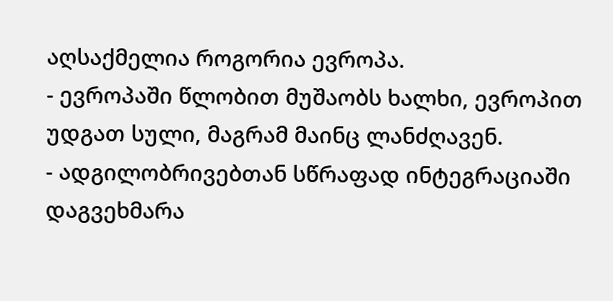აღსაქმელია როგორია ევროპა.
- ევროპაში წლობით მუშაობს ხალხი, ევროპით უდგათ სული, მაგრამ მაინც ლანძღავენ.
- ადგილობრივებთან სწრაფად ინტეგრაციაში დაგვეხმარა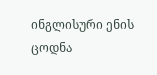ინგლისური ენის ცოდნა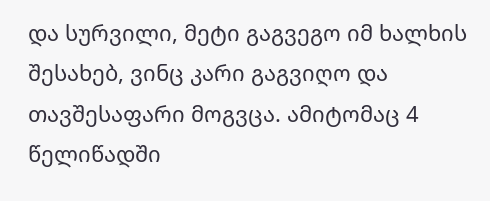და სურვილი, მეტი გაგვეგო იმ ხალხის შესახებ, ვინც კარი გაგვიღო და თავშესაფარი მოგვცა. ამიტომაც 4 წელიწადში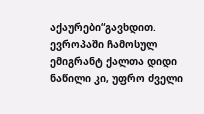აქაურები“გავხდით. ევროპაში ჩამოსულ ემიგრანტ ქალთა დიდი ნაწილი კი, უფრო ძველი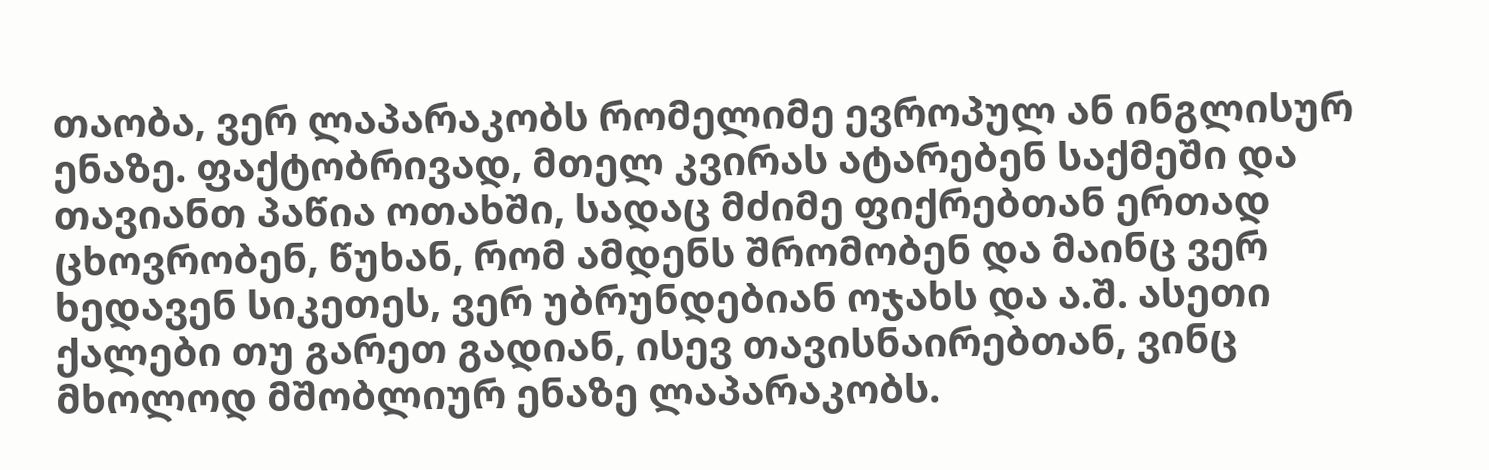თაობა, ვერ ლაპარაკობს რომელიმე ევროპულ ან ინგლისურ ენაზე. ფაქტობრივად, მთელ კვირას ატარებენ საქმეში და თავიანთ პაწია ოთახში, სადაც მძიმე ფიქრებთან ერთად ცხოვრობენ, წუხან, რომ ამდენს შრომობენ და მაინც ვერ ხედავენ სიკეთეს, ვერ უბრუნდებიან ოჯახს და ა.შ. ასეთი ქალები თუ გარეთ გადიან, ისევ თავისნაირებთან, ვინც მხოლოდ მშობლიურ ენაზე ლაპარაკობს.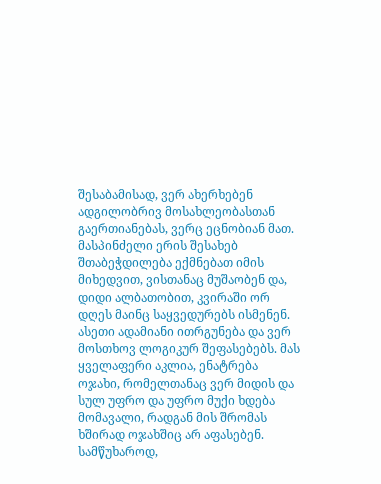შესაბამისად, ვერ ახერხებენ ადგილობრივ მოსახლეობასთან გაერთიანებას, ვერც ეცნობიან მათ. მასპინძელი ერის შესახებ შთაბეჭდილება ექმნებათ იმის მიხედვით, ვისთანაც მუშაობენ და, დიდი ალბათობით, კვირაში ორ დღეს მაინც საყვედურებს ისმენენ. ასეთი ადამიანი ითრგუნება და ვერ მოსთხოვ ლოგიკურ შეფასებებს. მას ყველაფერი აკლია, ენატრება ოჯახი, რომელთანაც ვერ მიდის და სულ უფრო და უფრო მუქი ხდება მომავალი, რადგან მის შრომას ხშირად ოჯახშიც არ აფასებენ. სამწუხაროდ,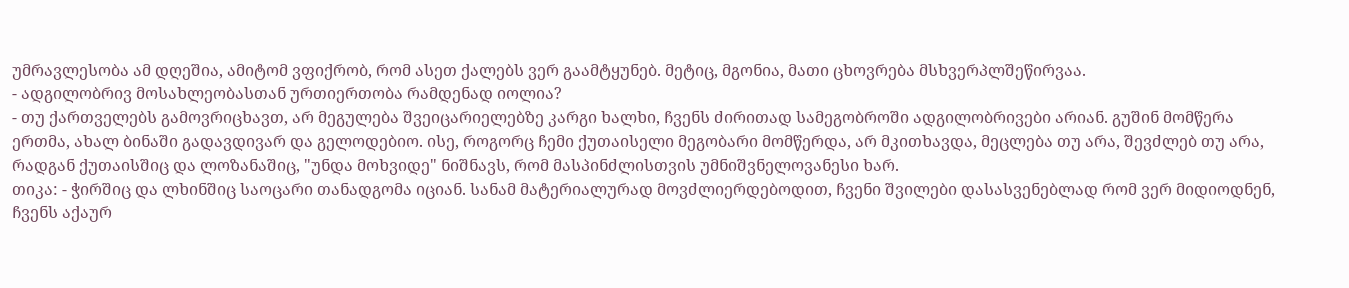უმრავლესობა ამ დღეშია, ამიტომ ვფიქრობ, რომ ასეთ ქალებს ვერ გაამტყუნებ. მეტიც, მგონია, მათი ცხოვრება მსხვერპლშეწირვაა.
- ადგილობრივ მოსახლეობასთან ურთიერთობა რამდენად იოლია?
- თუ ქართველებს გამოვრიცხავთ, არ მეგულება შვეიცარიელებზე კარგი ხალხი, ჩვენს ძირითად სამეგობროში ადგილობრივები არიან. გუშინ მომწერა ერთმა, ახალ ბინაში გადავდივარ და გელოდებიო. ისე, როგორც ჩემი ქუთაისელი მეგობარი მომწერდა, არ მკითხავდა, მეცლება თუ არა, შევძლებ თუ არა, რადგან ქუთაისშიც და ლოზანაშიც, "უნდა მოხვიდე" ნიშნავს, რომ მასპინძლისთვის უმნიშვნელოვანესი ხარ.
თიკა: - ჭირშიც და ლხინშიც საოცარი თანადგომა იციან. სანამ მატერიალურად მოვძლიერდებოდით, ჩვენი შვილები დასასვენებლად რომ ვერ მიდიოდნენ, ჩვენს აქაურ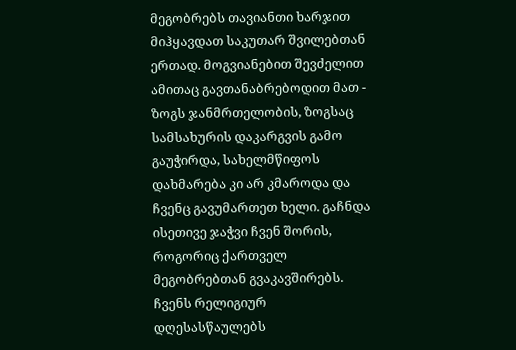მეგობრებს თავიანთი ხარჯით მიჰყავდათ საკუთარ შვილებთან ერთად. მოგვიანებით შევძელით ამითაც გავთანაბრებოდით მათ - ზოგს ჯანმრთელობის, ზოგსაც სამსახურის დაკარგვის გამო გაუჭირდა, სახელმწიფოს დახმარება კი არ კმაროდა და ჩვენც გავუმართეთ ხელი. გაჩნდა ისეთივე ჯაჭვი ჩვენ შორის, როგორიც ქართველ მეგობრებთან გვაკავშირებს. ჩვენს რელიგიურ დღესასწაულებს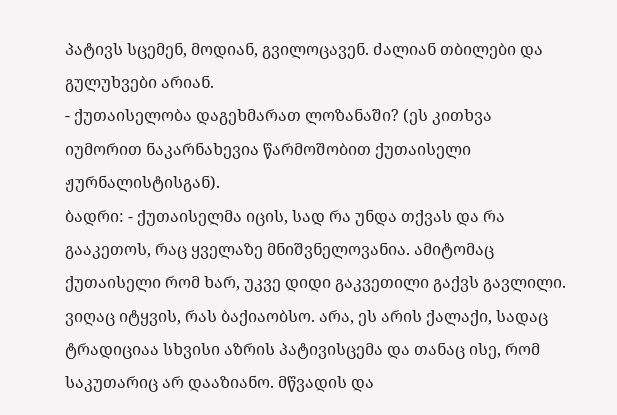პატივს სცემენ, მოდიან, გვილოცავენ. ძალიან თბილები და გულუხვები არიან.
- ქუთაისელობა დაგეხმარათ ლოზანაში? (ეს კითხვა იუმორით ნაკარნახევია წარმოშობით ქუთაისელი ჟურნალისტისგან).
ბადრი: - ქუთაისელმა იცის, სად რა უნდა თქვას და რა გააკეთოს, რაც ყველაზე მნიშვნელოვანია. ამიტომაც ქუთაისელი რომ ხარ, უკვე დიდი გაკვეთილი გაქვს გავლილი. ვიღაც იტყვის, რას ბაქიაობსო. არა, ეს არის ქალაქი, სადაც ტრადიციაა სხვისი აზრის პატივისცემა და თანაც ისე, რომ საკუთარიც არ დააზიანო. მწვადის და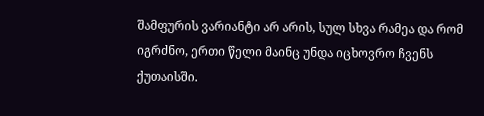შამფურის ვარიანტი არ არის, სულ სხვა რამეა და რომ იგრძნო, ერთი წელი მაინც უნდა იცხოვრო ჩვენს ქუთაისში.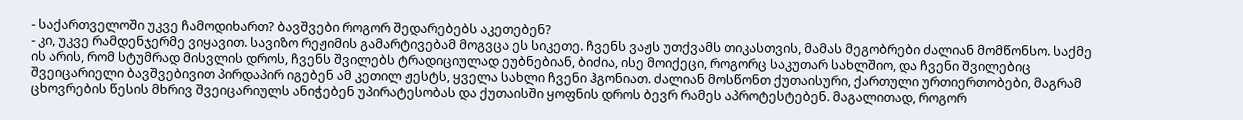- საქართველოში უკვე ჩამოდიხართ? ბავშვები როგორ შედარებებს აკეთებენ?
- კი, უკვე რამდენჯერმე ვიყავით. სავიზო რეჟიმის გამარტივებამ მოგვცა ეს სიკეთე. ჩვენს ვაჟს უთქვამს თიკასთვის, მამას მეგობრები ძალიან მომწონსო. საქმე ის არის, რომ სტუმრად მისვლის დროს, ჩვენს შვილებს ტრადიციულად ეუბნებიან, ბიძია, ისე მოიქეცი, როგორც საკუთარ სახლშიო, და ჩვენი შვილებიც შვეიცარიელი ბავშვებივით პირდაპირ იგებენ ამ კეთილ ჟესტს, ყველა სახლი ჩვენი ჰგონიათ. ძალიან მოსწონთ ქუთაისური, ქართული ურთიერთობები, მაგრამ ცხოვრების წესის მხრივ შვეიცარიულს ანიჭებენ უპირატესობას და ქუთაისში ყოფნის დროს ბევრ რამეს აპროტესტებენ. მაგალითად, როგორ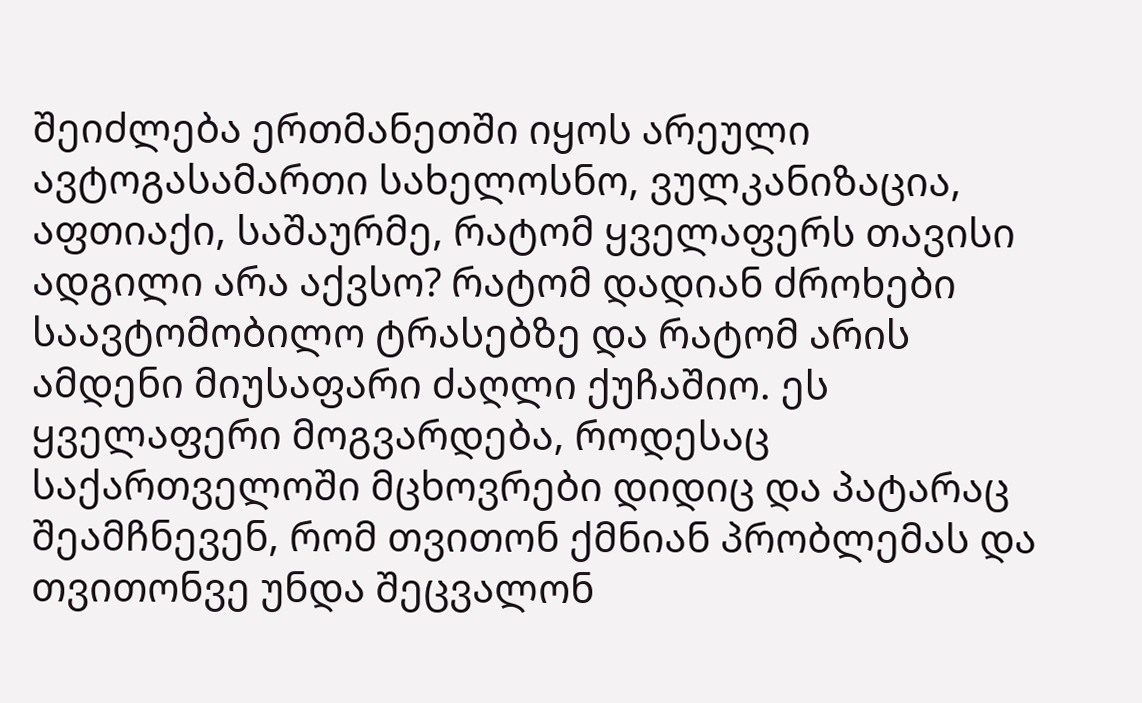შეიძლება ერთმანეთში იყოს არეული ავტოგასამართი სახელოსნო, ვულკანიზაცია, აფთიაქი, საშაურმე, რატომ ყველაფერს თავისი ადგილი არა აქვსო? რატომ დადიან ძროხები საავტომობილო ტრასებზე და რატომ არის ამდენი მიუსაფარი ძაღლი ქუჩაშიო. ეს ყველაფერი მოგვარდება, როდესაც საქართველოში მცხოვრები დიდიც და პატარაც შეამჩნევენ, რომ თვითონ ქმნიან პრობლემას და თვითონვე უნდა შეცვალონ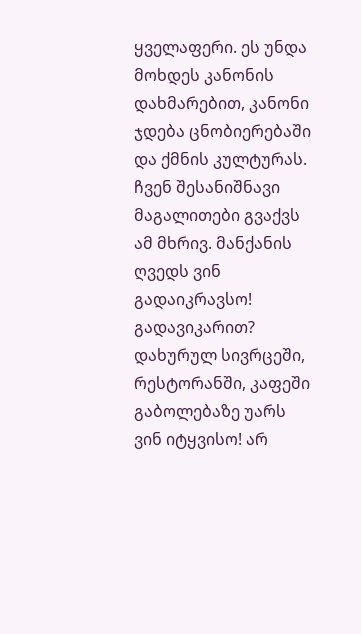ყველაფერი. ეს უნდა მოხდეს კანონის დახმარებით, კანონი ჯდება ცნობიერებაში და ქმნის კულტურას. ჩვენ შესანიშნავი მაგალითები გვაქვს ამ მხრივ. მანქანის ღვედს ვინ გადაიკრავსო! გადავიკარით? დახურულ სივრცეში, რესტორანში, კაფეში გაბოლებაზე უარს ვინ იტყვისო! არ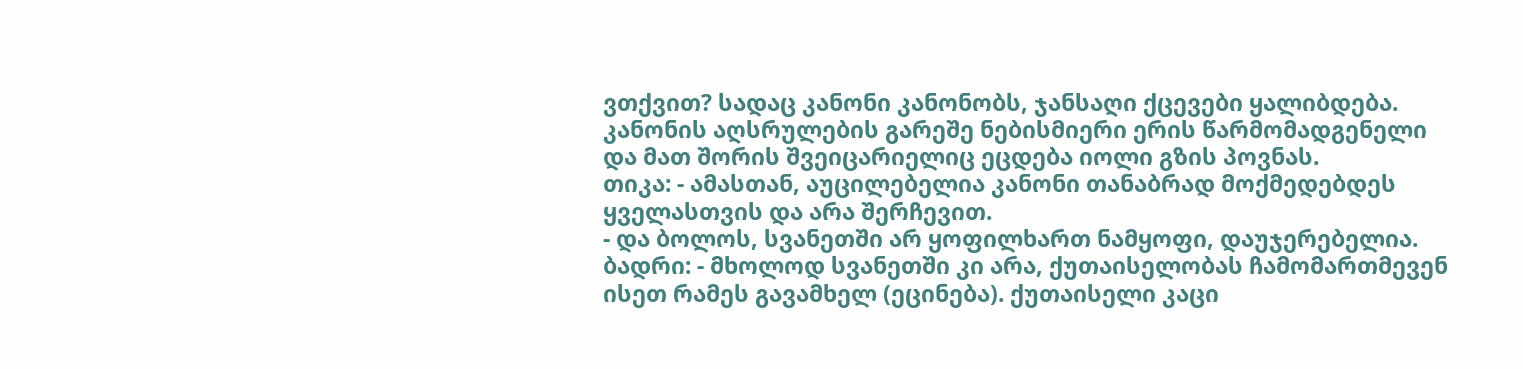ვთქვით? სადაც კანონი კანონობს, ჯანსაღი ქცევები ყალიბდება. კანონის აღსრულების გარეშე ნებისმიერი ერის წარმომადგენელი და მათ შორის შვეიცარიელიც ეცდება იოლი გზის პოვნას.
თიკა: - ამასთან, აუცილებელია კანონი თანაბრად მოქმედებდეს ყველასთვის და არა შერჩევით.
- და ბოლოს, სვანეთში არ ყოფილხართ ნამყოფი, დაუჯერებელია.
ბადრი: - მხოლოდ სვანეთში კი არა, ქუთაისელობას ჩამომართმევენ ისეთ რამეს გავამხელ (ეცინება). ქუთაისელი კაცი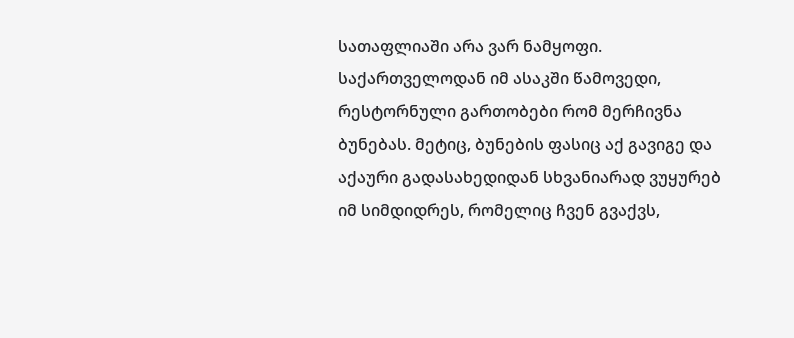სათაფლიაში არა ვარ ნამყოფი. საქართველოდან იმ ასაკში წამოვედი, რესტორნული გართობები რომ მერჩივნა ბუნებას. მეტიც, ბუნების ფასიც აქ გავიგე და აქაური გადასახედიდან სხვანიარად ვუყურებ იმ სიმდიდრეს, რომელიც ჩვენ გვაქვს,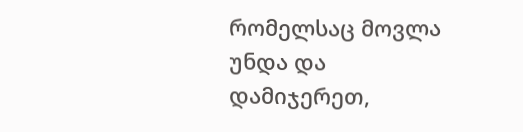რომელსაც მოვლა უნდა და დამიჯერეთ,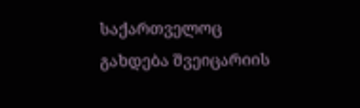საქართველოც გახდება შვეიცარიის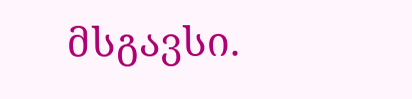მსგავსი.